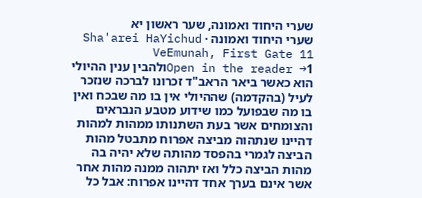שערי היחוד ואמונה, שער ראשון יא
שערי היחוד ואמונה · Sha'arei HaYichud VeEmunah, First Gate 11
Open in the reader →1ולהבין ענין ההיולי הוא כאשר ביאר הראב"ד זכרונו לברכה שנזכר לעיל (בהקדמה) שההיולי אין בו מה שבכח ואין בו מה שבפועל כמו שידוע מטבע הנבראים והצומחים אשר בעת השתנותו ממהות למהות דהיינו שנתהוה מביצה אפרוח מתבטל מהות הביצה לגמרי בהפסד מהותה שלא יהיה בה מהות הביצה כלל ואז יתהוה ממנה מהות אחר אשר אינם בערך אחד דהיינו אפרוח: אבל כל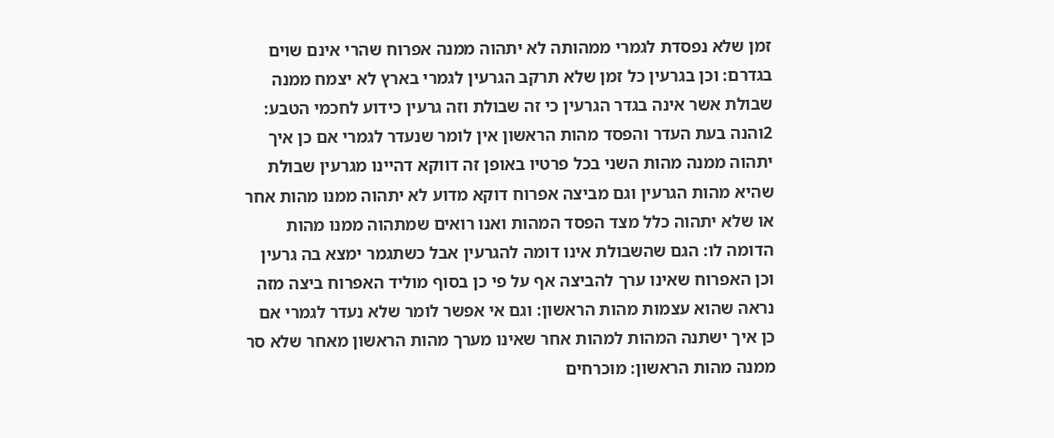זמן שלא נפסדת לגמרי ממהותה לא יתהוה ממנה אפרוח שהרי אינם שוים בגדרם: וכן בגרעין כל זמן שלא תרקב הגרעין לגמרי בארץ לא יצמח ממנה שבולת אשר אינה בגדר הגרעין כי זה שבולת וזה גרעין כידוע לחכמי הטבע:
2והנה בעת העדר והפסד מהות הראשון אין לומר שנעדר לגמרי אם כן איך יתהוה ממנה מהות השני בכל פרטיו באופן זה דווקא דהיינו מגרעין שבולת שהיא מהות הגרעין וגם מביצה אפרוח דוקא מדוע לא יתהוה ממנו מהות אחר או שלא יתהוה כלל מצד הפסד המהות ואנו רואים שמתהוה ממנו מהות הדומה לו: הגם שהשבולת אינו דומה להגרעין אבל כשתגמר ימצא בה גרעין וכן האפרוח שאינו ערך להביצה אף על פי כן בסוף מוליד האפרוח ביצה מזה נראה שהוא עצמות מהות הראשון: וגם אי אפשר לומר שלא נעדר לגמרי אם כן איך ישתנה המהות למהות אחר שאינו מערך מהות הראשון מאחר שלא סר ממנה מהות הראשון: מוכרחים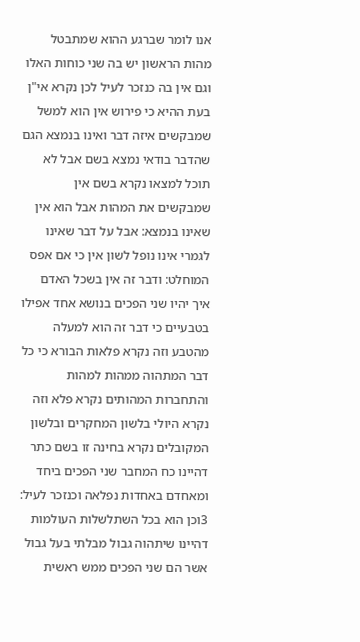אנו לומר שברגע ההוא שמתבטל מהות הראשון יש בה שני כוחות האלו וגם אין בה כנזכר לעיל לכן נקרא אי"ן בעת ההיא כי פירוש אין הוא למשל שמבקשים איזה דבר ואינו בנמצא הגם שהדבר בודאי נמצא בשם אבל לא תוכל למצאו נקרא בשם אין שמבקשים את המהות אבל הוא אין שאינו בנמצא: אבל על דבר שאינו לגמרי אינו נופל לשון אין כי אם אפס המוחלט: ודבר זה אין בשכל האדם איך יהיו שני הפכים בנושא אחד אפילו בטבעיים כי דבר זה הוא למעלה מהטבע וזה נקרא פלאות הבורא כי כל דבר המתהוה ממהות למהות והתחברות המהותים נקרא פלא וזה נקרא היולי בלשון המחקרים ובלשון המקובלים נקרא בחינה זו בשם כתר דהיינו כח המחבר שני הפכים ביחד ומאחדם באחדות נפלאה וכנזכר לעיל:
3וכן הוא בכל השתלשלות העולמות דהיינו שיתהוה גבול מבלתי בעל גבול אשר הם שני הפכים ממש ראשית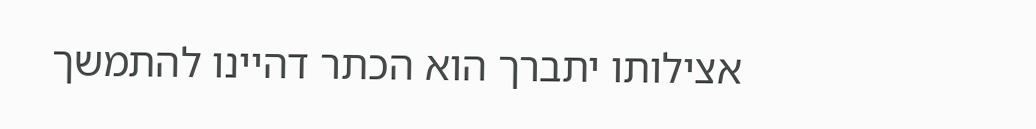אצילותו יתברך הוא הכתר דהיינו להתמשך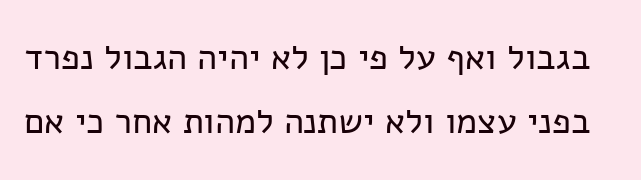בגבול ואף על פי כן לא יהיה הגבול נפרד בפני עצמו ולא ישתנה למהות אחר כי אם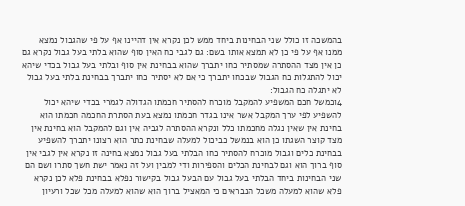בהמשכה זו כולל שני הבחינות ביחד ממש לכן נקרא אין דהיינו אף על פי שהגבול נמצא ממנו אף על פי כן לא תמצא אותו בשם: גם לגבי כח האין סוף שהוא בלתי בעל גבול נקרא גם כן אין מצד ההסתרה שמסתיר כחו יתברך שהוא בבחינת אין סוף ובלתי בעל גבול בכדי שיהא יכול להתגלות כח הגבול שבכחו יתברך כי אם לא יסתיר כחו יתברך בבחינת בלתי בעל גבול לא יתגלה כח הגבול:
4וכמשל חכם המשפיע להמקבל מוכרח להסתיר חכמתו הגדולה לגמרי בכדי שיהא יכול להשפיע לפי ערך המקבל אשר אינו בגדר חכמתו נמצא בעת הסתרת החכמה חכמתו הוא בחינת אין שאין נגלה מחכמתו כלל ונקרא ההסתרה לגביה אין וגם להמקבל הוא בחינת אין מצד קוצר השגתו כן הוא בנמשל כביכול למעלה שבחינת כתר הוא רצונו יתברך להשפיע בבחינת כלים וגבול מוכרח להסתיר כחו הבלתי בעל גבול נמצא בחינה זו נקרא אין לגבי אין סוף ברוך הוא וגם לבחינת הכלים והספירות ודי למבין ועל זה נאמר ישת חשך סתרו ושם הם שני הבחינות ביחד הבלתי בעל גבול עם הבעל גבול בקישור נפלא בבחינת פלא לכן נקרא פלא שהוא למעלה משכל הנבראים כי המאציל ברוך הוא שהוא למעלה מכל שכל ורעיון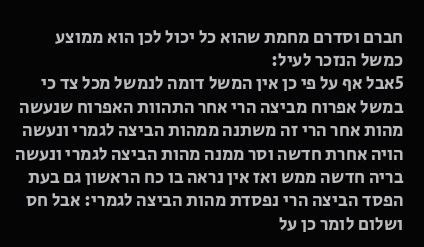חברם וסדרם מחמת שהוא כל יכול לכן הוא ממוצע כמשל הנזכר לעיל:
5אבל אף על פי כן אין המשל דומה לנמשל מכל צד כי במשל אפרוח מביצה הרי אחר התהוות האפרוח שנעשה מהות אחר הרי זה משתנה ממהות הביצה לגמרי ונעשה הויה אחרת חדשה וסר ממנה מהות הביצה לגמרי ונעשה בריה חדשה ממש ואז אין נראה בו כח הראשון גם בעת הפסד הביצה הרי נפסדת מהות הביצה לגמרי: אבל חס ושלום לומר כן על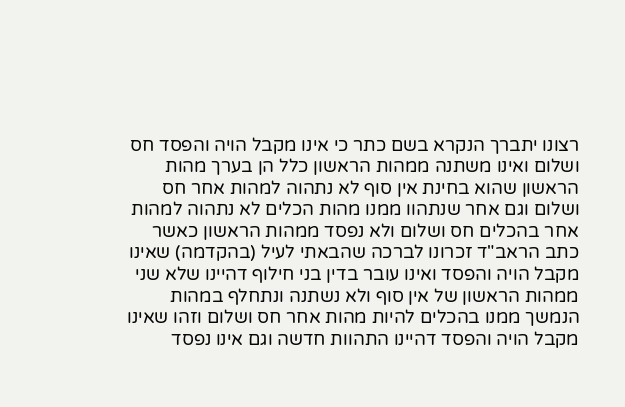רצונו יתברך הנקרא בשם כתר כי אינו מקבל הויה והפסד חס ושלום ואינו משתנה ממהות הראשון כלל הן בערך מהות הראשון שהוא בחינת אין סוף לא נתהוה למהות אחר חס ושלום וגם אחר שנתהוו ממנו מהות הכלים לא נתהוה למהות אחר בהכלים חס ושלום ולא נפסד ממהות הראשון כאשר כתב הראב"ד זכרונו לברכה שהבאתי לעיל (בהקדמה) שאינו מקבל הויה והפסד ואינו עובר בדין בני חילוף דהיינו שלא שני ממהות הראשון של אין סוף ולא נשתנה ונתחלף במהות הנמשך ממנו בהכלים להיות מהות אחר חס ושלום וזהו שאינו מקבל הויה והפסד דהיינו התהוות חדשה וגם אינו נפסד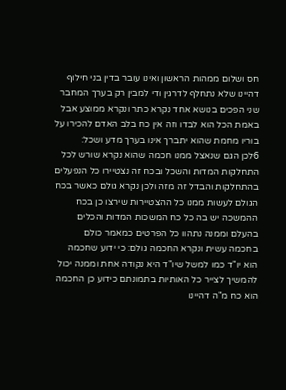חס ושלום ממהות הראשון ואינו עובר בדין בני חילוף דהיינו שלא נתחלף לדרגין ודי למבין רק בערך המחבר שני הפכים בנושא אחד נקרא כתר ונקרא ממוצע אבל באמת הכל הוא לבדו וזה אין כח בלב האדם להכירו על בוריו מחמת שהוא יתברך אינו בערך מדע ושכל:
6לכן הגם שנאצל ממנו חכמה שהוא נקרא שורש לכל התחלקות המדות והשכל ובכח זה נצטיירו כל הנפעלים בהתחלקות והבדל זה מזה ולכן נקרא גולם כאשר בכח הגולם לעשות ממנו כל ההצטיירות שירצו כן בכח ההמשכה יש בה כל כח המשכות המדות והכלים בהעלם וממנה נתהוו כל הפרטים כמאמר כולם בחכמה עשית ונקרא החכמה גולם: כי ידוע שחכמה הוא יו"ד כמו למשל שיו"ד היא נקודה אחת וממנה יכול להמשיך לצייר כל האותיות בתמונתם כידוע כן החכמה הוא כח מ"ה דהיינו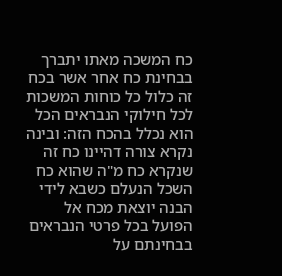כח המשכה מאתו יתברך בבחינת כח אחר אשר בכח זה כלול כל כוחות המשכות לכל חילוקי הנבראים הכל הוא נכלל בהכח הזה: ובינה נקרא צורה דהיינו כח זה שנקרא כח מ"ה שהוא כח השכל הנעלם כשבא לידי הבנה יוצאת מכח אל הפועל בכל פרטי הנבראים בבחינתם על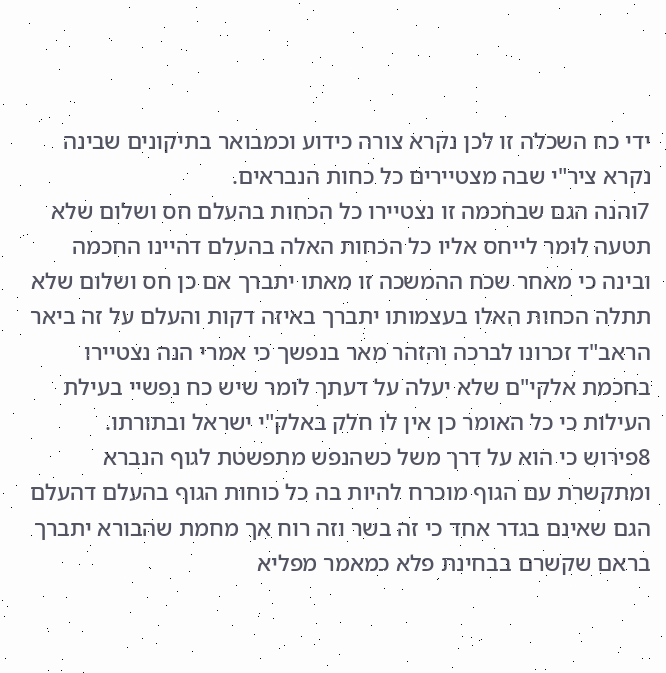ידי כח השכלה זו לכן נקרא צורה כידוע וכמבואר בתיקונים שבינה נקרא ציר"י שבה מצטיירים כל כחות הנבראים.
7והנה הגם שבחכמה זו נצטיירו כל הכחות בהעלם חס ושלום שלא תטעה לומר לייחס אליו כל הכחות האלה בהעלם דהיינו החכמה ובינה כי מאחר שכח ההמשכה זו מאתו יתברך אם כן חס ושלום שלא תתלה הכחות האלו בעצמותו יתברך באיזה דקות והעלם על זה ביאר הראב"ד זכרונו לברכה והזהר מאר בנפשך כי אמרי הנה נצטיירו בחכמת אלקי"ם שלא יעלה על דעתך לומר שיש כח נפשיי בעילת העילות כי כל האומר כן אין לו חלק באלק"י ישראל ובתורתו.
8פירוש כי הוא על דרך משל כשהנפש מתפשטת לגוף הנברא ומתקשרת עם הגוף מוכרח להיות בה כל כוחות הגוף בהעלם דהעלם הגם שאינם בגדר אחד כי זה בשר וזה רוח אך מחמת שהבורא יתברך בראם שקשרם בבחינת פלא כמאמר מפליא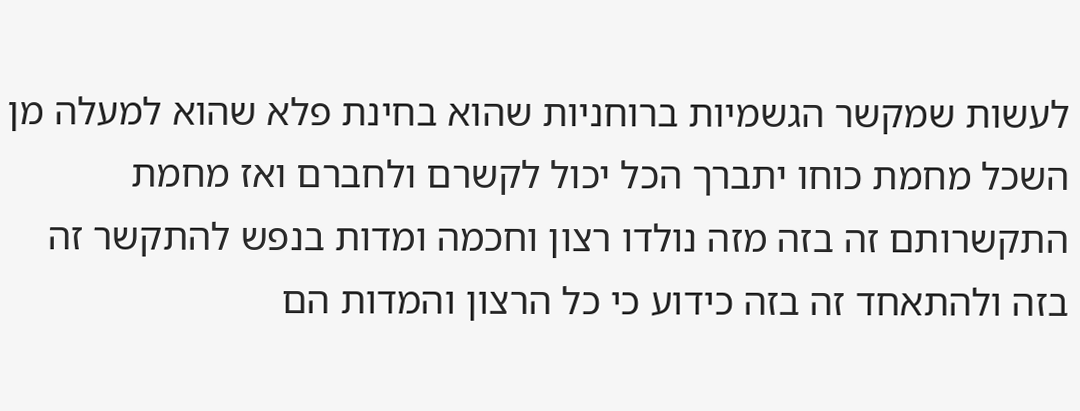לעשות שמקשר הגשמיות ברוחניות שהוא בחינת פלא שהוא למעלה מן השכל מחמת כוחו יתברך הכל יכול לקשרם ולחברם ואז מחמת התקשרותם זה בזה מזה נולדו רצון וחכמה ומדות בנפש להתקשר זה בזה ולהתאחד זה בזה כידוע כי כל הרצון והמדות הם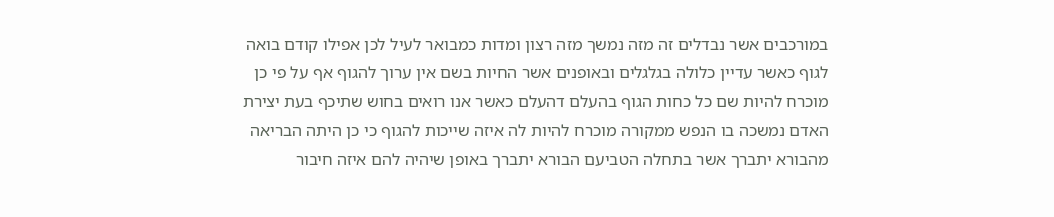במורכבים אשר נבדלים זה מזה נמשך מזה רצון ומדות כמבואר לעיל לכן אפילו קודם בואה לגוף כאשר עדיין כלולה בגלגלים ובאופנים אשר החיות בשם אין ערוך להגוף אף על פי כן מוכרח להיות שם כל כחות הגוף בהעלם דהעלם כאשר אנו רואים בחוש שתיכף בעת יצירת האדם נמשכה בו הנפש ממקורה מוכרח להיות לה איזה שייכות להגוף כי כן היתה הבריאה מהבורא יתברך אשר בתחלה הטביעם הבורא יתברך באופן שיהיה להם איזה חיבור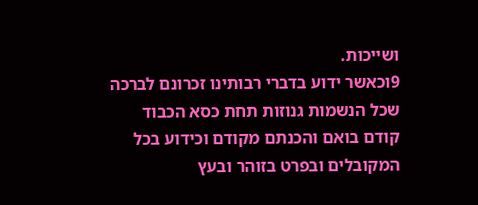ושייכות.
9וכאשר ידוע בדברי רבותינו זכרונם לברכה שכל הנשמות גנוזות תחת כסא הכבוד קודם בואם והכנתם מקודם וכידוע בכל המקובלים ובפרט בזוהר ובעץ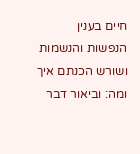חיים בענין הנפשות והנשמות ושורש הכנתם איך ומה: וביאור דבר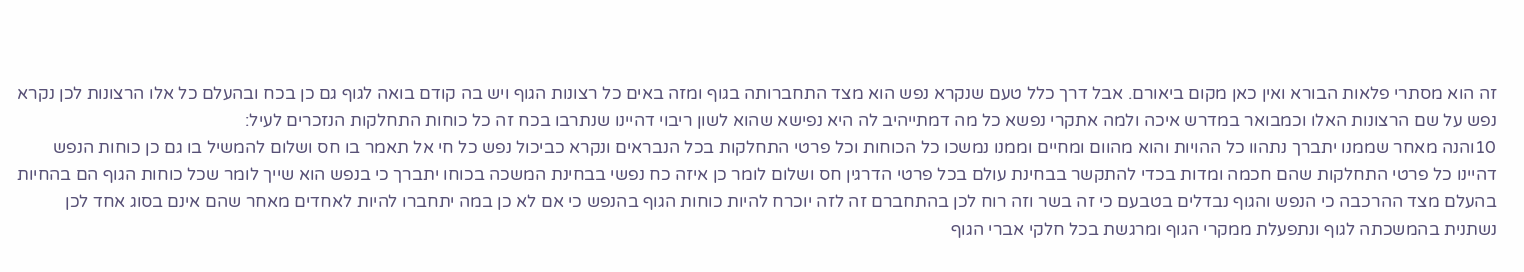זה הוא מסתרי פלאות הבורא ואין כאן מקום ביאורם. אבל דרך כלל טעם שנקרא נפש הוא מצד התחברותה בגוף ומזה באים כל רצונות הגוף ויש בה קודם בואה לגוף גם כן בכח ובהעלם כל אלו הרצונות לכן נקרא נפש על שם הרצונות האלו וכמבואר במדרש איכה ולמה אתקרי נפשא כל מה דמתייהיב לה היא נפישא שהוא לשון ריבוי דהיינו שנתרבו בכח זה כל כוחות התחלקות הנזכרים לעיל:
10והנה מאחר שממנו יתברך נתהוו כל ההויות והוא מהוום ומחיים וממנו נמשכו כל הכוחות וכל פרטי התחלקות בכל הנבראים ונקרא כביכול נפש כל חי אל תאמר בו חס ושלום להמשיל בו גם כן כוחות הנפש דהיינו כל פרטי התחלקות שהם חכמה ומדות בכדי להתקשר בבחינת עולם בכל פרטי הדרגין חס ושלום לומר כן איזה כח נפשי בבחינת המשכה בכוחו יתברך כי בנפש הוא שייך לומר שכל כוחות הגוף הם בהחיות בהעלם מצד ההרכבה כי הנפש והגוף נבדלים בטבעם כי זה בשר וזה רוח לכן בהתחברם זה לזה יוכרח להיות כוחות הגוף בהנפש כי אם לא כן במה יתחברו להיות לאחדים מאחר שהם אינם בסוג אחד לכן נשתנית בהמשכתה לגוף ונתפעלת ממקרי הגוף ומרגשת בכל חלקי אברי הגוף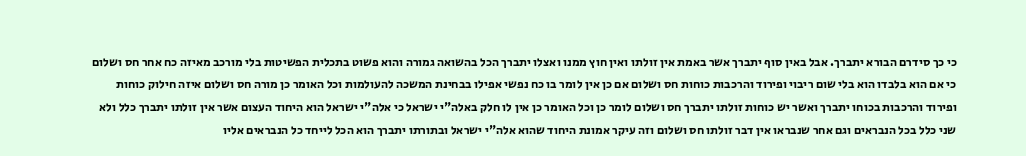כי כך סידרם הבורא יתברך. אבל באין סוף יתברך אשר באמת אין זולתו ואין חוץ ממנו ואצלו יתברך הכל בהשואה גמורה והוא פשוט בתכלית הפשיטות בלי מורכב מאיזה כח אחר חס ושלום כי אם הוא בלבדו הוא בלי שום ריבוי ופירוד והרכבות כוחות חס ושלום אם כן אין לומר בו כח נפשי אפילו בבחינת המשכה להעולמות וכל האומר כן מורה חס ושלום איזה חילוק כוחות ופירוד והרכבות בכוחו יתברך ואשר יש כוחות זולתו יתברך חס ושלום לומר כן וכל האומר כן אין לו חלק באלה"י ישראל כי אלה"י ישראל הוא היחוד העצום אשר אין זולתו יתברך כלל ולא שני כלל בכל הנבראים וגם אחר שנבראו אין דבר זולתו חס ושלום וזה עיקר אמונת היחוד שהוא אלה"י ישראל ובתורתו יתברך הוא הכל לייחד כל הנבראים אליו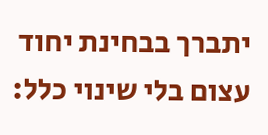יתברך בבחינת יחוד עצום בלי שינוי כלל: